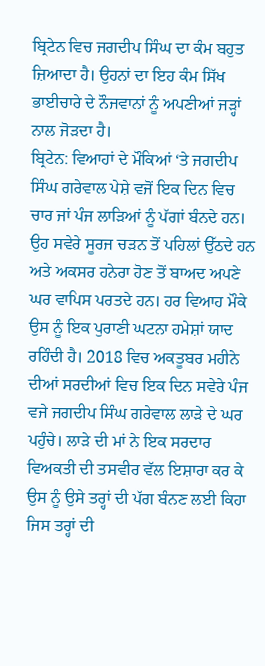ਬ੍ਰਿਟੇਨ ਵਿਚ ਜਗਦੀਪ ਸਿੰਘ ਦਾ ਕੰਮ ਬਹੁਤ ਜ਼ਿਆਦਾ ਹੈ। ਉਹਨਾਂ ਦਾ ਇਹ ਕੰਮ ਸਿੱਖ ਭਾਈਚਾਰੇ ਦੇ ਨੌਜਵਾਨਾਂ ਨੂੰ ਅਪਣੀਆਂ ਜੜ੍ਹਾਂ ਨਾਲ ਜੋੜਦਾ ਹੈ।
ਬ੍ਰਿਟੇਨ: ਵਿਆਹਾਂ ਦੇ ਮੌਕਿਆਂ ‘ਤੇ ਜਗਦੀਪ ਸਿੰਘ ਗਰੇਵਾਲ ਪੇਸ਼ੇ ਵਜੋਂ ਇਕ ਦਿਨ ਵਿਚ ਚਾਰ ਜਾਂ ਪੰਜ ਲਾੜਿਆਂ ਨੂੰ ਪੱਗਾਂ ਬੰਨਦੇ ਹਨ। ਉਹ ਸਵੇਰੇ ਸੂਰਜ ਚੜਨ ਤੋਂ ਪਹਿਲਾਂ ਉੱਠਦੇ ਹਨ ਅਤੇ ਅਕਸਰ ਹਨੇਰਾ ਹੋਣ ਤੋਂ ਬਾਅਦ ਅਪਣੇ ਘਰ ਵਾਪਿਸ ਪਰਤਦੇ ਹਨ। ਹਰ ਵਿਆਹ ਮੌਕੇ ਉਸ ਨੂੰ ਇਕ ਪੁਰਾਣੀ ਘਟਨਾ ਹਮੇਸ਼ਾਂ ਯਾਦ ਰਹਿੰਦੀ ਹੈ। 2018 ਵਿਚ ਅਕਤੂਬਰ ਮਹੀਨੇ ਦੀਆਂ ਸਰਦੀਆਂ ਵਿਚ ਇਕ ਦਿਨ ਸਵੇਰੇ ਪੰਜ ਵਜੇ ਜਗਦੀਪ ਸਿੰਘ ਗਰੇਵਾਲ ਲਾੜੇ ਦੇ ਘਰ ਪਹੁੰਚੇ। ਲਾੜੇ ਦੀ ਮਾਂ ਨੇ ਇਕ ਸਰਦਾਰ ਵਿਅਕਤੀ ਦੀ ਤਸਵੀਰ ਵੱਲ ਇਸ਼ਾਰਾ ਕਰ ਕੇ ਉਸ ਨੂੰ ਉਸੇ ਤਰ੍ਹਾਂ ਦੀ ਪੱਗ ਬੰਨਣ ਲਈ ਕਿਹਾ ਜਿਸ ਤਰ੍ਹਾਂ ਦੀ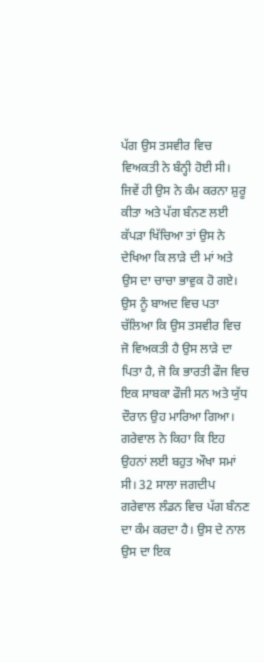ਪੱਗ ਉਸ ਤਸਵੀਰ ਵਿਚ ਵਿਅਕਤੀ ਨੇ ਬੰਨ੍ਹੀ ਹੋਈ ਸੀ।
ਜਿਵੇਂ ਹੀ ਉਸ ਨੇ ਕੰਮ ਕਰਨਾ ਸ਼ੁਰੂ ਕੀਤਾ ਅਤੇ ਪੱਗ ਬੰਨਣ ਲਈ ਕੱਪੜਾ ਖਿੱਚਿਆ ਤਾਂ ਉਸ ਨੇ ਦੇਖਿਆ ਕਿ ਲਾੜੇ ਦੀ ਮਾਂ ਅਤੇ ਉਸ ਦਾ ਚਾਚਾ ਭਾਵੁਕ ਹੋ ਗਏ। ਉਸ ਨੂੰ ਬਾਅਦ ਵਿਚ ਪਤਾ ਚੱਲਿਆ ਕਿ ਉਸ ਤਸਵੀਰ ਵਿਚ ਜੋ ਵਿਅਕਤੀ ਹੈ ਉਸ ਲਾੜੇ ਦਾ ਪਿਤਾ ਹੈ, ਜੋ ਕਿ ਭਾਰਤੀ ਫੌਜ ਵਿਚ ਇਕ ਸਾਬਕਾ ਫੌਜੀ ਸਨ ਅਤੇ ਯੁੱਧ ਦੌਰਾਨ ਉਹ ਮਾਰਿਆ ਗਿਆ। ਗਰੇਵਾਲ ਨੇ ਕਿਹਾ ਕਿ ਇਹ ਉਹਨਾਂ ਲਈ ਬਹੁਤ ਔਖਾ ਸਮਾਂ ਸੀ। 32 ਸਾਲਾ ਜਗਦੀਪ ਗਰੇਵਾਲ ਲੰਡਨ ਵਿਚ ਪੱਗ ਬੰਨਣ ਦਾ ਕੰਮ ਕਰਦਾ ਹੈ। ਉਸ ਦੇ ਨਾਲ ਉਸ ਦਾ ਇਕ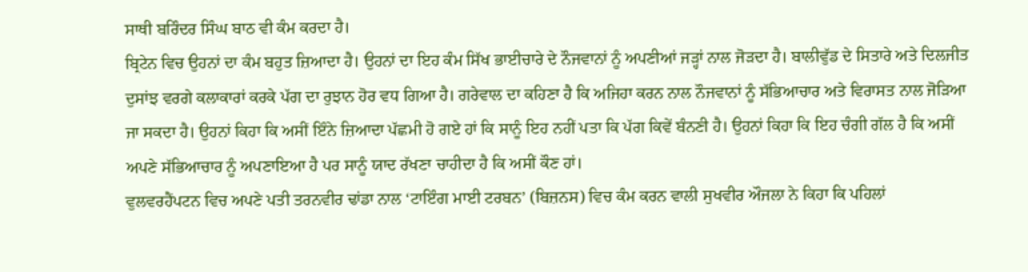ਸਾਥੀ ਬਰਿੰਦਰ ਸਿੰਘ ਬਾਠ ਵੀ ਕੰਮ ਕਰਦਾ ਹੈ।
ਬ੍ਰਿਟੇਨ ਵਿਚ ਉਹਨਾਂ ਦਾ ਕੰਮ ਬਹੁਤ ਜ਼ਿਆਦਾ ਹੈ। ਉਹਨਾਂ ਦਾ ਇਹ ਕੰਮ ਸਿੱਖ ਭਾਈਚਾਰੇ ਦੇ ਨੌਜਵਾਨਾਂ ਨੂੰ ਅਪਣੀਆਂ ਜੜ੍ਹਾਂ ਨਾਲ ਜੋੜਦਾ ਹੈ। ਬਾਲੀਵੁੱਡ ਦੇ ਸਿਤਾਰੇ ਅਤੇ ਦਿਲਜੀਤ ਦੁਸਾਂਝ ਵਰਗੇ ਕਲਾਕਾਰਾਂ ਕਰਕੇ ਪੱਗ ਦਾ ਰੁਝਾਨ ਹੋਰ ਵਧ ਗਿਆ ਹੈ। ਗਰੇਵਾਲ ਦਾ ਕਹਿਣਾ ਹੈ ਕਿ ਅਜਿਹਾ ਕਰਨ ਨਾਲ ਨੌਜਵਾਨਾਂ ਨੂੰ ਸੱਭਿਆਚਾਰ ਅਤੇ ਵਿਰਾਸਤ ਨਾਲ ਜੋੜਿਆ ਜਾ ਸਕਦਾ ਹੈ। ਉਹਨਾਂ ਕਿਹਾ ਕਿ ਅਸੀਂ ਇੰਨੇ ਜ਼ਿਆਦਾ ਪੱਛਮੀ ਹੋ ਗਏ ਹਾਂ ਕਿ ਸਾਨੂੰ ਇਹ ਨਹੀਂ ਪਤਾ ਕਿ ਪੱਗ ਕਿਵੇਂ ਬੰਨਣੀ ਹੈ। ਉਹਨਾਂ ਕਿਹਾ ਕਿ ਇਹ ਚੰਗੀ ਗੱਲ ਹੈ ਕਿ ਅਸੀਂ ਅਪਣੇ ਸੱਭਿਆਚਾਰ ਨੂੰ ਅਪਣਾਇਆ ਹੈ ਪਰ ਸਾਨੂੰ ਯਾਦ ਰੱਖਣਾ ਚਾਹੀਦਾ ਹੈ ਕਿ ਅਸੀਂ ਕੌਣ ਹਾਂ।
ਵੁਲਵਰਹੈਂਪਟਨ ਵਿਚ ਅਪਣੇ ਪਤੀ ਤਰਨਵੀਰ ਢਾਂਡਾ ਨਾਲ ‘ਟਾਇੰਗ ਮਾਈ ਟਰਬਨ’ (ਬਿਜ਼ਨਸ) ਵਿਚ ਕੰਮ ਕਰਨ ਵਾਲੀ ਸੁਖਵੀਰ ਔਜਲਾ ਨੇ ਕਿਹਾ ਕਿ ਪਹਿਲਾਂ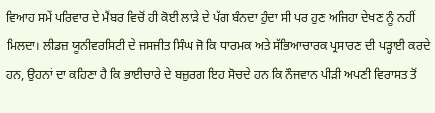ਵਿਆਹ ਸਮੇਂ ਪਰਿਵਾਰ ਦੇ ਮੈਂਬਰ ਵਿਚੋਂ ਹੀ ਕੋਈ ਲਾੜੇ ਦੇ ਪੱਗ ਬੰਨਦਾ ਹੁੰਦਾ ਸੀ ਪਰ ਹੁਣ ਅਜਿਹਾ ਦੇਖਣ ਨੂੰ ਨਹੀਂ ਮਿਲਦਾ। ਲੀਡਜ਼ ਯੂਨੀਵਰਸਿਟੀ ਦੇ ਜਸਜੀਤ ਸਿੰਘ ਜੋ ਕਿ ਧਾਰਮਕ ਅਤੇ ਸੱਭਿਆਚਾਰਕ ਪ੍ਰਸਾਰਣ ਦੀ ਪੜ੍ਹਾਈ ਕਰਦੇ ਹਨ, ਉਹਨਾਂ ਦਾ ਕਹਿਣਾ ਹੈ ਕਿ ਭਾਈਚਾਰੇ ਦੇ ਬਜ਼ੁਰਗ ਇਹ ਸੋਚਦੇ ਹਨ ਕਿ ਨੌਜਵਾਨ ਪੀੜੀ ਅਪਣੀ ਵਿਰਾਸਤ ਤੋਂ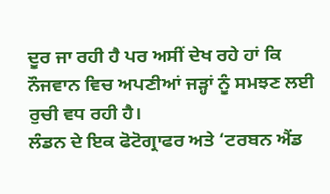ਦੂਰ ਜਾ ਰਹੀ ਹੈ ਪਰ ਅਸੀਂ ਦੇਖ ਰਹੇ ਹਾਂ ਕਿ ਨੌਜਵਾਨ ਵਿਚ ਅਪਣੀਆਂ ਜੜ੍ਹਾਂ ਨੂੰ ਸਮਝਣ ਲਈ ਰੁਚੀ ਵਧ ਰਹੀ ਹੈ।
ਲੰਡਨ ਦੇ ਇਕ ਫੋਟੋਗ੍ਰਾਫਰ ਅਤੇ ‘ਟਰਬਨ ਐਂਡ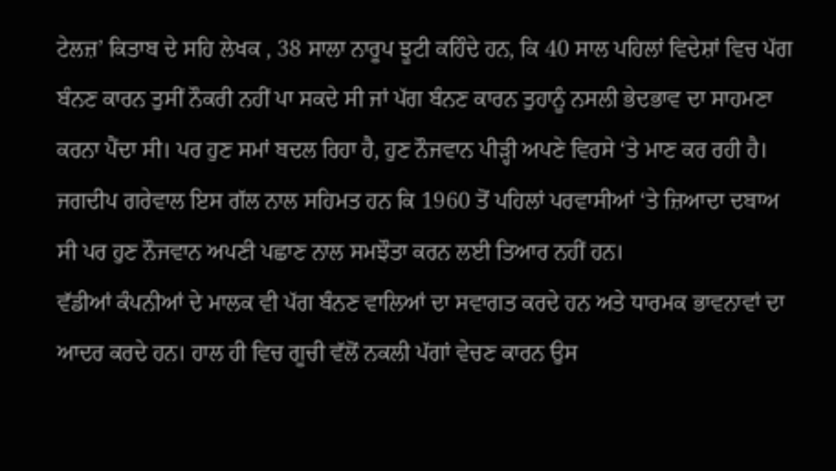ਟੇਲਜ਼’ ਕਿਤਾਬ ਦੇ ਸਹਿ ਲੇਖਕ , 38 ਸਾਲਾ ਨਾਰੂਪ ਝੂਟੀ ਕਹਿੰਦੇ ਹਨ, ਕਿ 40 ਸਾਲ ਪਹਿਲਾਂ ਵਿਦੇਸ਼ਾਂ ਵਿਚ ਪੱਗ ਬੰਨਣ ਕਾਰਨ ਤੁਸੀਂ ਨੌਕਰੀ ਨਹੀਂ ਪਾ ਸਕਦੇ ਸੀ ਜਾਂ ਪੱਗ ਬੰਨਣ ਕਾਰਨ ਤੁਹਾਨੂੰ ਨਸਲੀ ਭੇਦਭਾਵ ਦਾ ਸਾਹਮਣਾ ਕਰਨਾ ਪੈਂਦਾ ਸੀ। ਪਰ ਹੁਣ ਸਮਾਂ ਬਦਲ ਰਿਹਾ ਹੈ, ਹੁਣ ਨੌਜਵਾਨ ਪੀੜ੍ਹੀ ਅਪਣੇ ਵਿਰਸੇ ‘ਤੇ ਮਾਣ ਕਰ ਰਹੀ ਹੈ। ਜਗਦੀਪ ਗਰੇਵਾਲ ਇਸ ਗੱਲ ਨਾਲ ਸਹਿਮਤ ਹਨ ਕਿ 1960 ਤੋਂ ਪਹਿਲਾਂ ਪਰਵਾਸੀਆਂ ‘ਤੇ ਜ਼ਿਆਦਾ ਦਬਾਅ ਸੀ ਪਰ ਹੁਣ ਨੌਜਵਾਨ ਅਪਣੀ ਪਛਾਣ ਨਾਲ ਸਮਝੌਤਾ ਕਰਨ ਲਈ ਤਿਆਰ ਨਹੀਂ ਹਨ।
ਵੱਡੀਆਂ ਕੰਪਨੀਆਂ ਦੇ ਮਾਲਕ ਵੀ ਪੱਗ ਬੰਨਣ ਵਾਲਿਆਂ ਦਾ ਸਵਾਗਤ ਕਰਦੇ ਹਨ ਅਤੇ ਧਾਰਮਕ ਭਾਵਨਾਵਾਂ ਦਾ ਆਦਰ ਕਰਦੇ ਹਨ। ਹਾਲ ਹੀ ਵਿਚ ਗੂਚੀ ਵੱਲੋਂ ਨਕਲੀ ਪੱਗਾਂ ਵੇਚਣ ਕਾਰਨ ਉਸ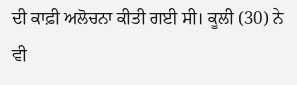ਦੀ ਕਾਫ਼ੀ ਅਲੋਚਨਾ ਕੀਤੀ ਗਈ ਸੀ। ਕੂਲੀ (30) ਨੇ ਵੀ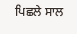ਪਿਛਲੇ ਸਾਲ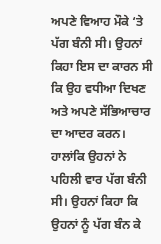ਅਪਣੇ ਵਿਆਹ ਮੌਕੇ ‘ਤੇ ਪੱਗ ਬੰਨੀ ਸੀ। ਉਹਨਾਂ ਕਿਹਾ ਇਸ ਦਾ ਕਾਰਨ ਸੀ ਕਿ ਉਹ ਵਧੀਆ ਦਿਖਣ ਅਤੇ ਅਪਣੇ ਸੱਭਿਆਚਾਰ ਦਾ ਆਦਰ ਕਰਨ। ਹਾਲਾਂਕਿ ਉਹਨਾਂ ਨੇ ਪਹਿਲੀ ਵਾਰ ਪੱਗ ਬੰਨੀ ਸੀ। ਉਹਨਾਂ ਕਿਹਾ ਕਿ ਉਹਨਾਂ ਨੂੰ ਪੱਗ ਬੰਨ ਕੇ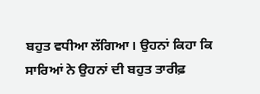ਬਹੁਤ ਵਧੀਆ ਲੱਗਿਆ। ਉਹਨਾਂ ਕਿਹਾ ਕਿ ਸਾਰਿਆਂ ਨੇ ਉਹਨਾਂ ਦੀ ਬਹੁਤ ਤਾਰੀਫ਼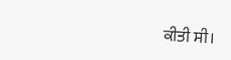ਕੀਤੀ ਸੀ।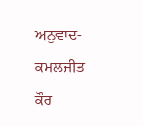ਅਨੁਵਾਦ- ਕਮਲਜੀਤ ਕੌਰ